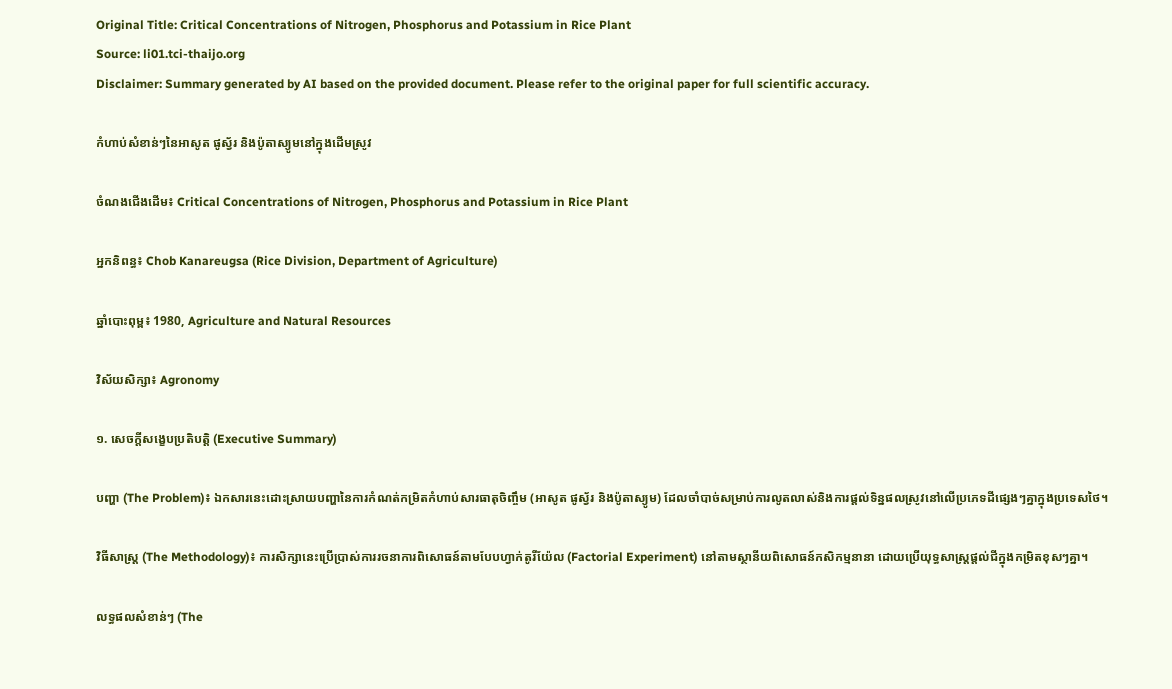Original Title: Critical Concentrations of Nitrogen, Phosphorus and Potassium in Rice Plant
Source: li01.tci-thaijo.org
Disclaimer: Summary generated by AI based on the provided document. Please refer to the original paper for full scientific accuracy.

កំហាប់សំខាន់ៗនៃអាសូត ផូស្វ័រ និងប៉ូតាស្យូមនៅក្នុងដើមស្រូវ

ចំណងជើងដើម៖ Critical Concentrations of Nitrogen, Phosphorus and Potassium in Rice Plant

អ្នកនិពន្ធ៖ Chob Kanareugsa (Rice Division, Department of Agriculture)

ឆ្នាំបោះពុម្ព៖ 1980, Agriculture and Natural Resources

វិស័យសិក្សា៖ Agronomy

១. សេចក្តីសង្ខេបប្រតិបត្តិ (Executive Summary)

បញ្ហា (The Problem)៖ ឯកសារនេះដោះស្រាយបញ្ហានៃការកំណត់កម្រិតកំហាប់សារធាតុចិញ្ចឹម (អាសូត ផូស្វ័រ និងប៉ូតាស្យូម) ដែលចាំបាច់សម្រាប់ការលូតលាស់និងការផ្តល់ទិន្នផលស្រូវនៅលើប្រភេទដីផ្សេងៗគ្នាក្នុងប្រទេសថៃ។

វិធីសាស្ត្រ (The Methodology)៖ ការសិក្សានេះប្រើប្រាស់ការរចនាការពិសោធន៍តាមបែបហ្វាក់តូរីយ៉ែល (Factorial Experiment) នៅតាមស្ថានីយពិសោធន៍កសិកម្មនានា ដោយប្រើយុទ្ធសាស្ត្រផ្តល់ជីក្នុងកម្រិតខុសៗគ្នា។

លទ្ធផលសំខាន់ៗ (The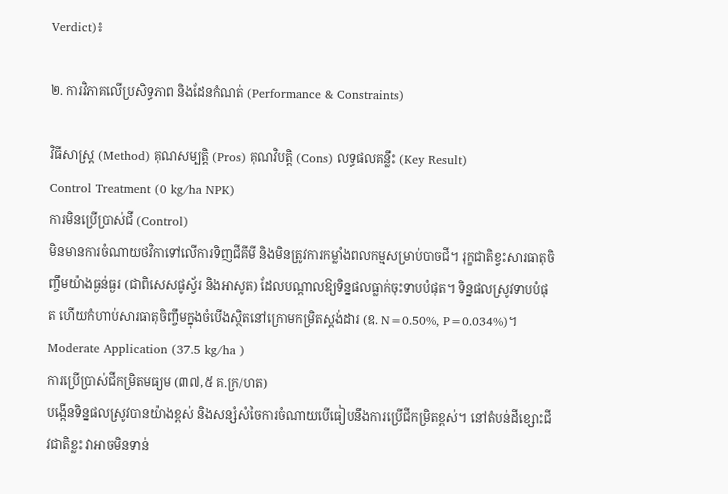Verdict)៖

២. ការវិភាគលើប្រសិទ្ធភាព និងដែនកំណត់ (Performance & Constraints)

វិធីសាស្ត្រ (Method) គុណសម្បត្តិ (Pros) គុណវិបត្តិ (Cons) លទ្ធផលគន្លឹះ (Key Result)
Control Treatment (0 kg/ha NPK)
ការមិនប្រើប្រាស់ជី (Control)
មិនមានការចំណាយថវិកាទៅលើការទិញជីគីមី និងមិនត្រូវការកម្លាំងពលកម្មសម្រាប់បាចជី។ រុក្ខជាតិខ្វះសារធាតុចិញ្ចឹមយ៉ាងធ្ងន់ធ្ងរ (ជាពិសេសផូស្វ័រ និងអាសូត) ដែលបណ្តាលឱ្យទិន្នផលធ្លាក់ចុះទាបបំផុត។ ទិន្នផលស្រូវទាបបំផុត ហើយកំហាប់សារធាតុចិញ្ចឹមក្នុងចំបើងស្ថិតនៅក្រោមកម្រិតស្តង់ដារ (ឧ. N=0.50%, P=0.034%)។
Moderate Application (37.5 kg/ha )
ការប្រើប្រាស់ជីកម្រិតមធ្យម (៣៧,៥ គ.ក្រ/ហត)
បង្កើនទិន្នផលស្រូវបានយ៉ាងខ្ពស់ និងសន្សំសំចៃការចំណាយបើធៀបនឹងការប្រើជីកម្រិតខ្ពស់។ នៅតំបន់ដីខ្សោះជីវជាតិខ្លះ វាអាចមិនទាន់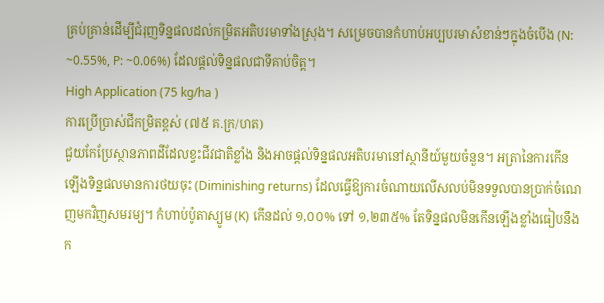គ្រប់គ្រាន់ដើម្បីជំរុញទិន្នផលដល់កម្រិតអតិបរមាទាំងស្រុង។ សម្រេចបានកំហាប់អប្បបរមាសំខាន់ៗក្នុងចំបើង (N: ~0.55%, P: ~0.06%) ដែលផ្តល់ទិន្នផលជាទីគាប់ចិត្ត។
High Application (75 kg/ha )
ការប្រើប្រាស់ជីកម្រិតខ្ពស់ (៧៥ គ.ក្រ/ហត)
ជួយកែប្រែស្ថានភាពដីដែលខ្វះជីវជាតិខ្លាំង និងអាចផ្តល់ទិន្នផលអតិបរមានៅស្ថានីយ៍មួយចំនួន។ អត្រានៃការកើនឡើងទិន្នផលមានការថយចុះ (Diminishing returns) ដែលធ្វើឱ្យការចំណាយលើសលប់មិនទទួលបានប្រាក់ចំណេញមកវិញសមរម្យ។ កំហាប់ប៉ូតាស្យូម (K) កើនដល់ ១,០០% ទៅ ១,២៣៥% តែទិន្នផលមិនកើនឡើងខ្លាំងធៀបនឹងក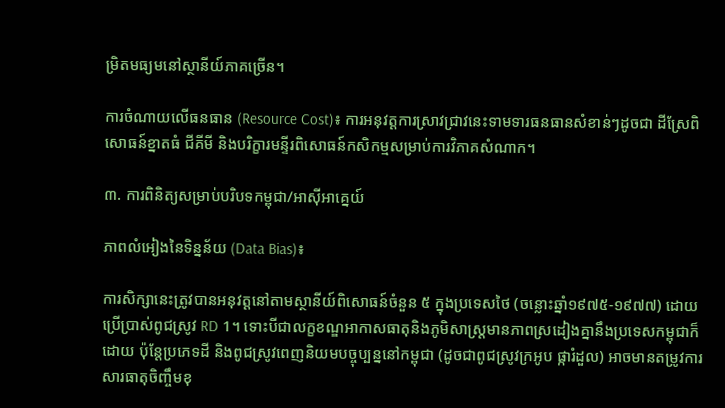ម្រិតមធ្យមនៅស្ថានីយ៍ភាគច្រើន។

ការចំណាយលើធនធាន (Resource Cost)៖ ការអនុវត្តការស្រាវជ្រាវនេះទាមទារធនធានសំខាន់ៗដូចជា ដីស្រែពិសោធន៍ខ្នាតធំ ជីគីមី និងបរិក្ខារមន្ទីរពិសោធន៍កសិកម្មសម្រាប់ការវិភាគសំណាក។

៣. ការពិនិត្យសម្រាប់បរិបទកម្ពុជា/អាស៊ីអាគ្នេយ៍

ភាពលំអៀងនៃទិន្នន័យ (Data Bias)៖

ការសិក្សានេះត្រូវបានអនុវត្តនៅតាមស្ថានីយ៍ពិសោធន៍ចំនួន ៥ ក្នុងប្រទេសថៃ (ចន្លោះឆ្នាំ១៩៧៥-១៩៧៧) ដោយប្រើប្រាស់ពូជស្រូវ RD 1។ ទោះបីជាលក្ខខណ្ឌអាកាសធាតុនិងភូមិសាស្ត្រមានភាពស្រដៀងគ្នានឹងប្រទេសកម្ពុជាក៏ដោយ ប៉ុន្តែប្រភេទដី និងពូជស្រូវពេញនិយមបច្ចុប្បន្ននៅកម្ពុជា (ដូចជាពូជស្រូវក្រអូប ផ្ការំដួល) អាចមានតម្រូវការសារធាតុចិញ្ចឹមខុ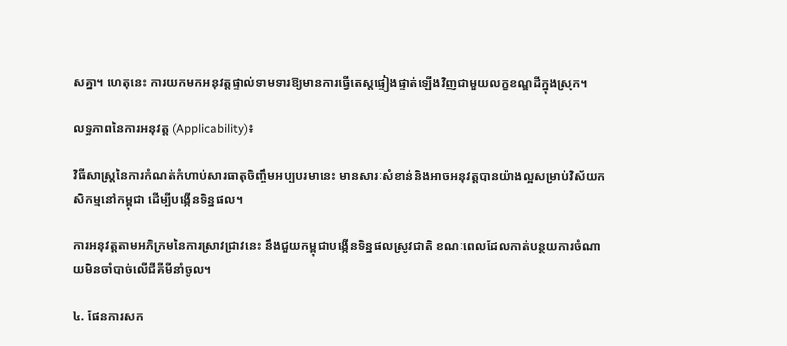សគ្នា។ ហេតុនេះ ការយកមកអនុវត្តផ្ទាល់ទាមទារឱ្យមានការធ្វើតេស្តផ្ទៀងផ្ទាត់ឡើងវិញជាមួយលក្ខខណ្ឌដីក្នុងស្រុក។

លទ្ធភាពនៃការអនុវត្ត (Applicability)៖

វិធីសាស្ត្រនៃការកំណត់កំហាប់សារធាតុចិញ្ចឹមអប្បបរមានេះ មានសារៈសំខាន់និងអាចអនុវត្តបានយ៉ាងល្អសម្រាប់វិស័យកសិកម្មនៅកម្ពុជា ដើម្បីបង្កើនទិន្នផល។

ការអនុវត្តតាមអភិក្រមនៃការស្រាវជ្រាវនេះ នឹងជួយកម្ពុជាបង្កើនទិន្នផលស្រូវជាតិ ខណៈពេលដែលកាត់បន្ថយការចំណាយមិនចាំបាច់លើជីគីមីនាំចូល។

៤. ផែនការសក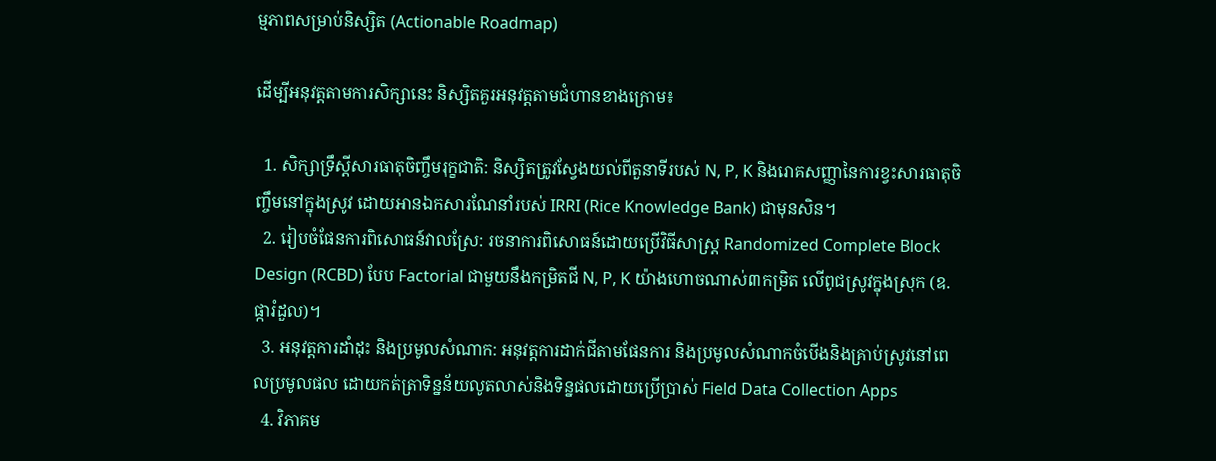ម្មភាពសម្រាប់និស្សិត (Actionable Roadmap)

ដើម្បីអនុវត្តតាមការសិក្សានេះ និស្សិតគួរអនុវត្តតាមជំហានខាងក្រោម៖

  1. សិក្សាទ្រឹស្តីសារធាតុចិញ្ចឹមរុក្ខជាតិ: និស្សិតត្រូវស្វែងយល់ពីតួនាទីរបស់ N, P, K និងរោគសញ្ញានៃការខ្វះសារធាតុចិញ្ចឹមនៅក្នុងស្រូវ ដោយអានឯកសារណែនាំរបស់ IRRI (Rice Knowledge Bank) ជាមុនសិន។
  2. រៀបចំផែនការពិសោធន៍វាលស្រែ: រចនាការពិសោធន៍ដោយប្រើវិធីសាស្ត្រ Randomized Complete Block Design (RCBD) បែប Factorial ជាមួយនឹងកម្រិតជី N, P, K យ៉ាងហោចណាស់៣កម្រិត លើពូជស្រូវក្នុងស្រុក (ឧ. ផ្ការំដួល)។
  3. អនុវត្តការដាំដុះ និងប្រមូលសំណាក: អនុវត្តការដាក់ជីតាមផែនការ និងប្រមូលសំណាកចំបើងនិងគ្រាប់ស្រូវនៅពេលប្រមូលផល ដោយកត់ត្រាទិន្នន័យលូតលាស់និងទិន្នផលដោយប្រើប្រាស់ Field Data Collection Apps
  4. វិភាគម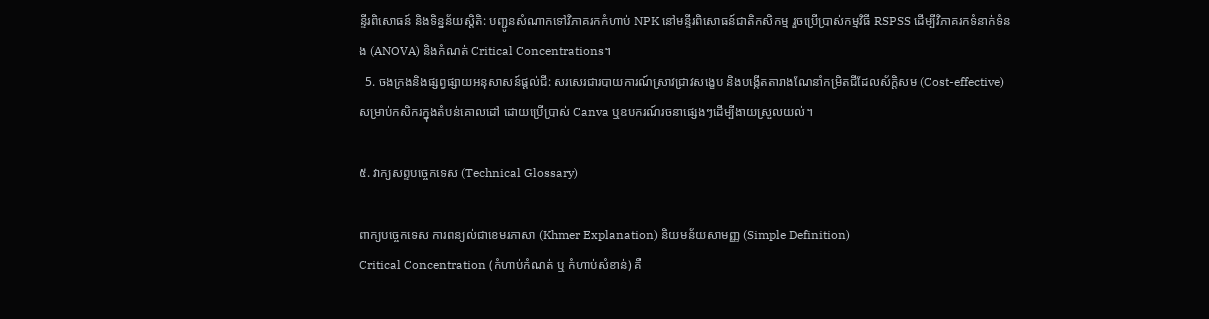ន្ទីរពិសោធន៍ និងទិន្នន័យស្តិតិ: បញ្ជូនសំណាកទៅវិភាគរកកំហាប់ NPK នៅមន្ទីរពិសោធន៍ជាតិកសិកម្ម រួចប្រើប្រាស់កម្មវិធី RSPSS ដើម្បីវិភាគរកទំនាក់ទំនង (ANOVA) និងកំណត់ Critical Concentrations។
  5. ចងក្រងនិងផ្សព្វផ្សាយអនុសាសន៍ផ្តល់ជី: សរសេរជារបាយការណ៍ស្រាវជ្រាវសង្ខេប និងបង្កើតតារាងណែនាំកម្រិតជីដែលស័ក្តិសម (Cost-effective) សម្រាប់កសិករក្នុងតំបន់គោលដៅ ដោយប្រើប្រាស់ Canva ឬឧបករណ៍រចនាផ្សេងៗដើម្បីងាយស្រួលយល់។

៥. វាក្យសព្ទបច្ចេកទេស (Technical Glossary)

ពាក្យបច្ចេកទេស ការពន្យល់ជាខេមរភាសា (Khmer Explanation) និយមន័យសាមញ្ញ (Simple Definition)
Critical Concentration (កំហាប់កំណត់ ឬ កំហាប់សំខាន់) គឺ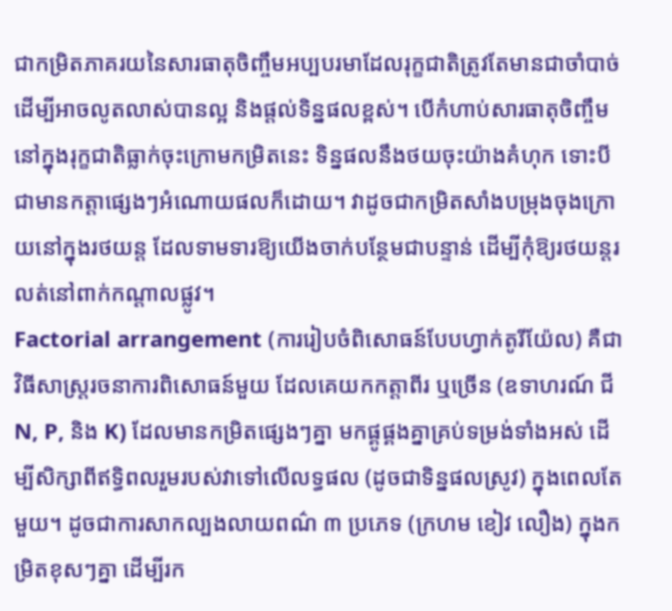ជាកម្រិតភាគរយនៃសារធាតុចិញ្ចឹមអប្បបរមាដែលរុក្ខជាតិត្រូវតែមានជាចាំបាច់ ដើម្បីអាចលូតលាស់បានល្អ និងផ្តល់ទិន្នផលខ្ពស់។ បើកំហាប់សារធាតុចិញ្ចឹមនៅក្នុងរុក្ខជាតិធ្លាក់ចុះក្រោមកម្រិតនេះ ទិន្នផលនឹងថយចុះយ៉ាងគំហុក ទោះបីជាមានកត្តាផ្សេងៗអំណោយផលក៏ដោយ។ វាដូចជាកម្រិតសាំងបម្រុងចុងក្រោយនៅក្នុងរថយន្ត ដែលទាមទារឱ្យយើងចាក់បន្ថែមជាបន្ទាន់ ដើម្បីកុំឱ្យរថយន្តរលត់នៅពាក់កណ្តាលផ្លូវ។
Factorial arrangement (ការរៀបចំពិសោធន៍បែបហ្វាក់តូរីយ៉ែល) គឺជាវិធីសាស្ត្ររចនាការពិសោធន៍មួយ ដែលគេយកកត្តាពីរ ឬច្រើន (ឧទាហរណ៍ ជី N, P, និង K) ដែលមានកម្រិតផ្សេងៗគ្នា មកផ្គូផ្គងគ្នាគ្រប់ទម្រង់ទាំងអស់ ដើម្បីសិក្សាពីឥទ្ធិពលរួមរបស់វាទៅលើលទ្ធផល (ដូចជាទិន្នផលស្រូវ) ក្នុងពេលតែមួយ។ ដូចជាការសាកល្បងលាយពណ៌ ៣ ប្រភេទ (ក្រហម ខៀវ លឿង) ក្នុងកម្រិតខុសៗគ្នា ដើម្បីរក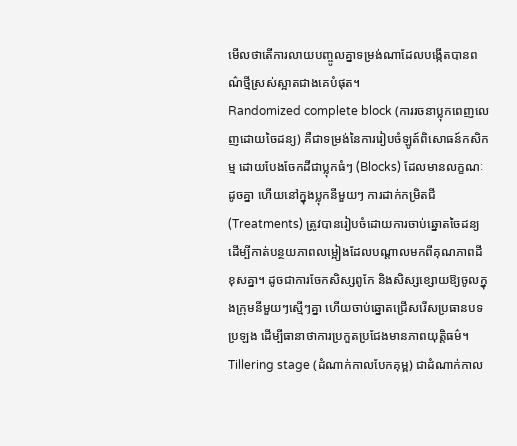មើលថាតើការលាយបញ្ចូលគ្នាទម្រង់ណាដែលបង្កើតបានពណ៌ថ្មីស្រស់ស្អាតជាងគេបំផុត។
Randomized complete block (ការរចនាប្លុកពេញលេញដោយចៃដន្យ) គឺជាទម្រង់នៃការរៀបចំឡូត៍ពិសោធន៍កសិកម្ម ដោយបែងចែកដីជាប្លុកធំៗ (Blocks) ដែលមានលក្ខណៈដូចគ្នា ហើយនៅក្នុងប្លុកនីមួយៗ ការដាក់កម្រិតជី (Treatments) ត្រូវបានរៀបចំដោយការចាប់ឆ្នោតចៃដន្យ ដើម្បីកាត់បន្ថយភាពលម្អៀងដែលបណ្តាលមកពីគុណភាពដីខុសគ្នា។ ដូចជាការចែកសិស្សពូកែ និងសិស្សខ្សោយឱ្យចូលក្នុងក្រុមនីមួយៗស្មើៗគ្នា ហើយចាប់ឆ្នោតជ្រើសរើសប្រធានបទប្រឡង ដើម្បីធានាថាការប្រកួតប្រជែងមានភាពយុត្តិធម៌។
Tillering stage (ដំណាក់កាលបែកគុម្ព) ជាដំណាក់កាល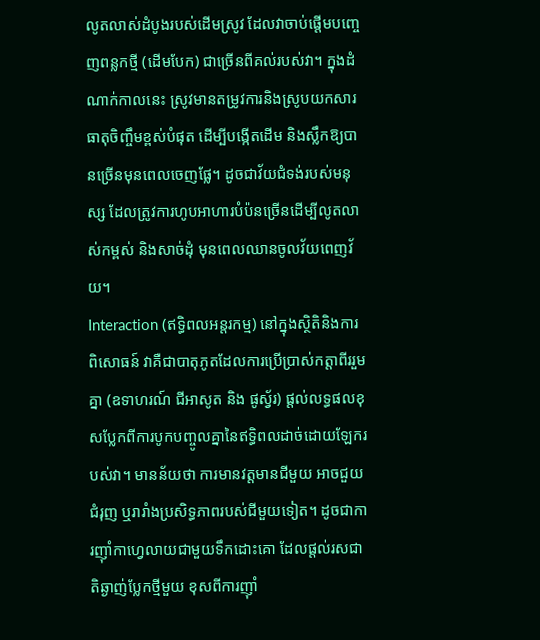លូតលាស់ដំបូងរបស់ដើមស្រូវ ដែលវាចាប់ផ្តើមបញ្ចេញពន្លកថ្មី (ដើមបែក) ជាច្រើនពីគល់របស់វា។ ក្នុងដំណាក់កាលនេះ ស្រូវមានតម្រូវការនិងស្រូបយកសារធាតុចិញ្ចឹមខ្ពស់បំផុត ដើម្បីបង្កើតដើម និងស្លឹកឱ្យបានច្រើនមុនពេលចេញផ្លែ។ ដូចជាវ័យជំទង់របស់មនុស្ស ដែលត្រូវការហូបអាហារបំប៉នច្រើនដើម្បីលូតលាស់កម្ពស់ និងសាច់ដុំ មុនពេលឈានចូលវ័យពេញវ័យ។
Interaction (ឥទ្ធិពលអន្តរកម្ម) នៅក្នុងស្ថិតិនិងការពិសោធន៍ វាគឺជាបាតុភូតដែលការប្រើប្រាស់កត្តាពីររួមគ្នា (ឧទាហរណ៍ ជីអាសូត និង ផូស្វ័រ) ផ្តល់លទ្ធផលខុសប្លែកពីការបូកបញ្ចូលគ្នានៃឥទ្ធិពលដាច់ដោយឡែករបស់វា។ មានន័យថា ការមានវត្តមានជីមួយ អាចជួយជំរុញ ឬរារាំងប្រសិទ្ធភាពរបស់ជីមួយទៀត។ ដូចជាការញ៉ាំកាហ្វេលាយជាមួយទឹកដោះគោ ដែលផ្តល់រសជាតិឆ្ងាញ់ប្លែកថ្មីមួយ ខុសពីការញ៉ាំ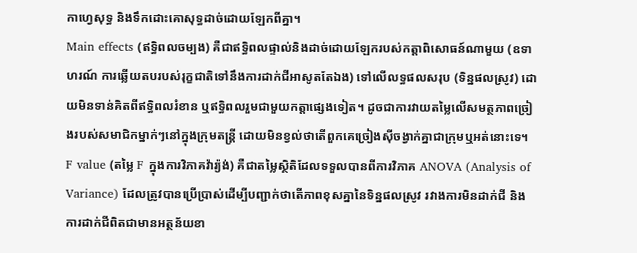កាហ្វេសុទ្ធ និងទឹកដោះគោសុទ្ធដាច់ដោយឡែកពីគ្នា។
Main effects (ឥទ្ធិពលចម្បង) គឺជាឥទ្ធិពលផ្ទាល់និងដាច់ដោយឡែករបស់កត្តាពិសោធន៍ណាមួយ (ឧទាហរណ៍ ការឆ្លើយតបរបស់រុក្ខជាតិទៅនឹងការដាក់ជីអាសូតតែឯង) ទៅលើលទ្ធផលសរុប (ទិន្នផលស្រូវ) ដោយមិនទាន់គិតពីឥទ្ធិពលរំខាន ឬឥទ្ធិពលរួមជាមួយកត្តាផ្សេងទៀត។ ដូចជាការវាយតម្លៃលើសមត្ថភាពច្រៀងរបស់សមាជិកម្នាក់ៗនៅក្នុងក្រុមតន្ត្រី ដោយមិនខ្វល់ថាតើពួកគេច្រៀងស៊ីចង្វាក់គ្នាជាក្រុមឬអត់នោះទេ។
F value (តម្លៃ F ក្នុងការវិភាគវ៉ារ្យ៉ង់) គឺជាតម្លៃស្ថិតិដែលទទួលបានពីការវិភាគ ANOVA (Analysis of Variance) ដែលត្រូវបានប្រើប្រាស់ដើម្បីបញ្ជាក់ថាតើភាពខុសគ្នានៃទិន្នផលស្រូវ រវាងការមិនដាក់ជី និងការដាក់ជីពិតជាមានអត្ថន័យខា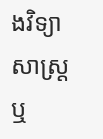ងវិទ្យាសាស្ត្រ ឬ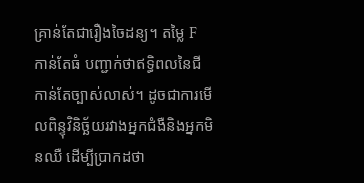គ្រាន់តែជារឿងចៃដន្យ។ តម្លៃ F កាន់តែធំ បញ្ជាក់ថាឥទ្ធិពលនៃជីកាន់តែច្បាស់លាស់។ ដូចជាការមើលពិន្ទុវិនិច្ឆ័យរវាងអ្នកជំងឺនិងអ្នកមិនឈឺ ដើម្បីប្រាកដថា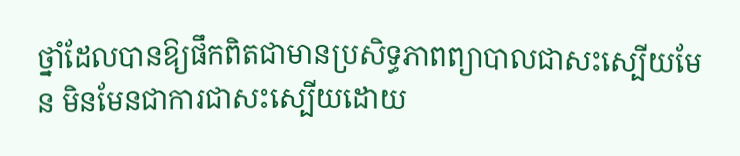ថ្នាំដែលបានឱ្យផឹកពិតជាមានប្រសិទ្ធភាពព្យាបាលជាសះស្បើយមែន មិនមែនជាការជាសះស្បើយដោយ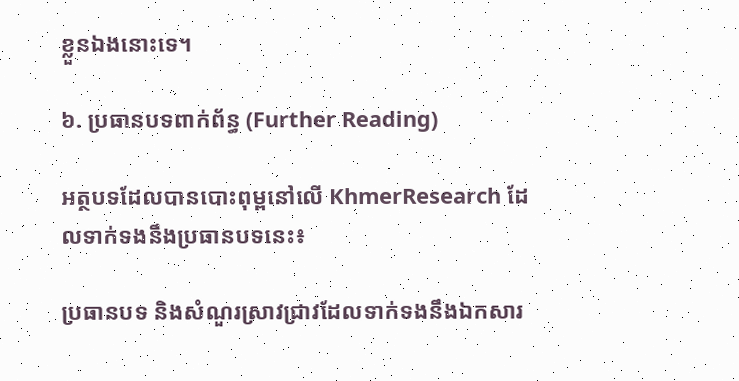ខ្លួនឯងនោះទេ។

៦. ប្រធានបទពាក់ព័ន្ធ (Further Reading)

អត្ថបទដែលបានបោះពុម្ពនៅលើ KhmerResearch ដែលទាក់ទងនឹងប្រធានបទនេះ៖

ប្រធានបទ និងសំណួរស្រាវជ្រាវដែលទាក់ទងនឹងឯកសារ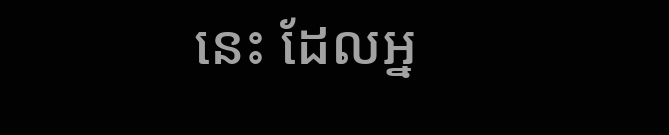នេះ ដែលអ្ន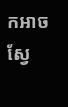កអាចស្វែ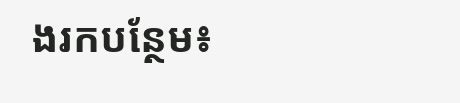ងរកបន្ថែម៖